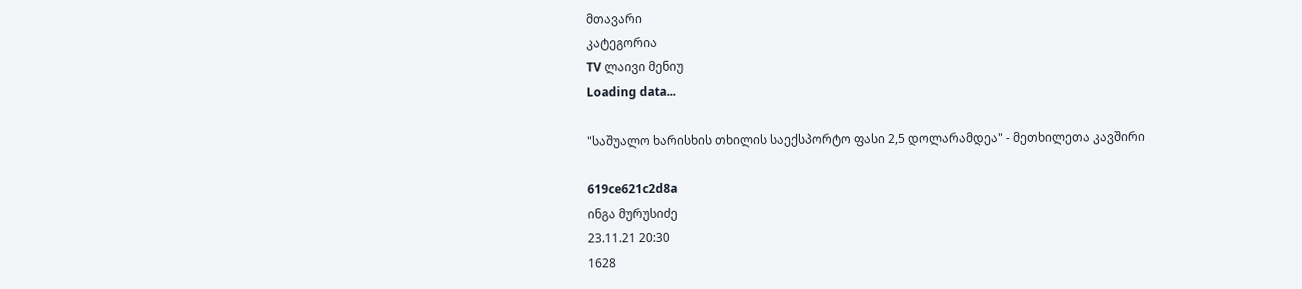მთავარი
კატეგორია
TV ლაივი მენიუ
Loading data...

"საშუალო ხარისხის თხილის საექსპორტო ფასი 2,5 დოლარამდეა" - მეთხილეთა კავშირი

619ce621c2d8a
ინგა მურუსიძე
23.11.21 20:30
1628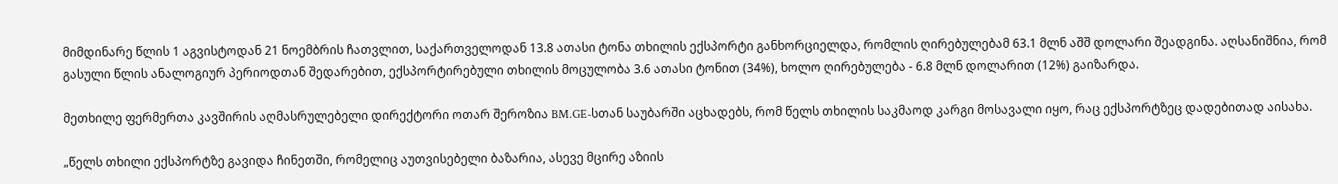მიმდინარე წლის 1 აგვისტოდან 21 ნოემბრის ჩათვლით, საქართველოდან 13.8 ათასი ტონა თხილის ექსპორტი განხორციელდა, რომლის ღირებულებამ 63.1 მლნ აშშ დოლარი შეადგინა. აღსანიშნია, რომ გასული წლის ანალოგიურ პერიოდთან შედარებით, ექსპორტირებული თხილის მოცულობა 3.6 ათასი ტონით (34%), ხოლო ღირებულება - 6.8 მლნ დოლარით (12%) გაიზარდა.

მეთხილე ფერმერთა კავშირის აღმასრულებელი დირექტორი ოთარ შეროზია BM.GE-სთან საუბარში აცხადებს, რომ წელს თხილის საკმაოდ კარგი მოსავალი იყო, რაც ექსპორტზეც დადებითად აისახა.

„წელს თხილი ექსპორტზე გავიდა ჩინეთში, რომელიც აუთვისებელი ბაზარია, ასევე მცირე აზიის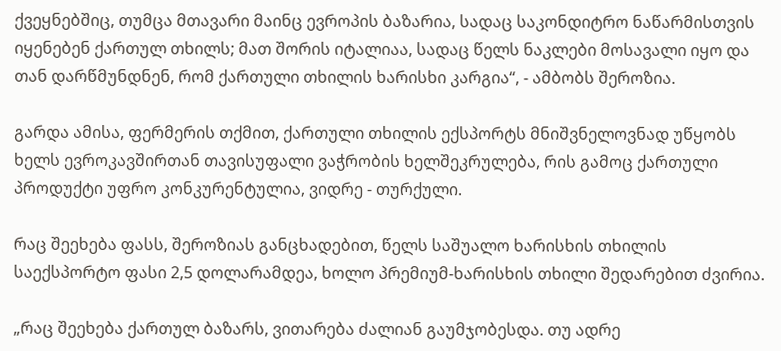ქვეყნებშიც, თუმცა მთავარი მაინც ევროპის ბაზარია, სადაც საკონდიტრო ნაწარმისთვის იყენებენ ქართულ თხილს; მათ შორის იტალიაა, სადაც წელს ნაკლები მოსავალი იყო და თან დარწმუნდნენ, რომ ქართული თხილის ხარისხი კარგია“, - ამბობს შეროზია.

გარდა ამისა, ფერმერის თქმით, ქართული თხილის ექსპორტს მნიშვნელოვნად უწყობს ხელს ევროკავშირთან თავისუფალი ვაჭრობის ხელშეკრულება, რის გამოც ქართული პროდუქტი უფრო კონკურენტულია, ვიდრე - თურქული.

რაც შეეხება ფასს, შეროზიას განცხადებით, წელს საშუალო ხარისხის თხილის საექსპორტო ფასი 2,5 დოლარამდეა, ხოლო პრემიუმ-ხარისხის თხილი შედარებით ძვირია.

„რაც შეეხება ქართულ ბაზარს, ვითარება ძალიან გაუმჯობესდა. თუ ადრე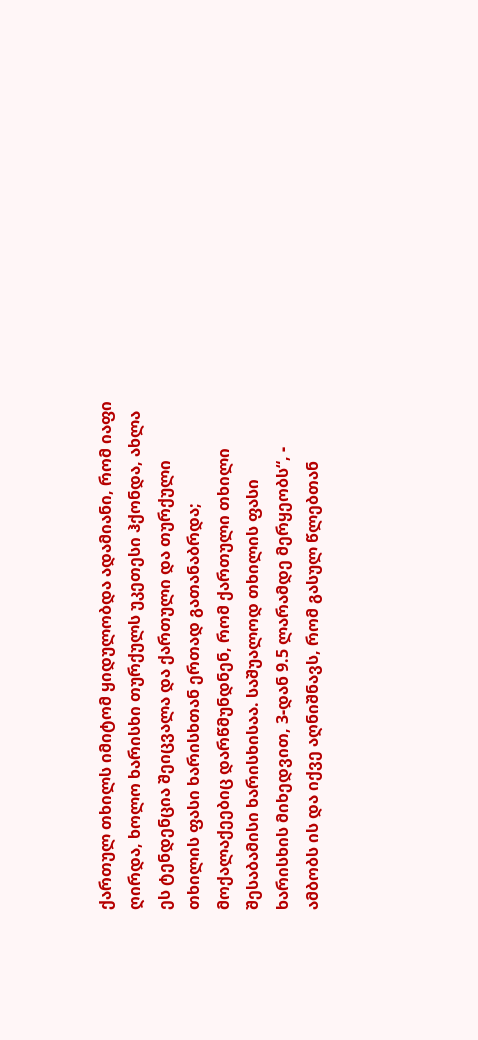ქართულ თხილს იმიტომ ყიდულობდა ადამიანი, რომ იაფი ღირდა, ხოლო ხარისხი თურქულს უკეთესი ჰქონდა, ახლა ეს ტენდენცია შეიცვალა და ქართული და თურქული თხილის ფასი ხარისხთან ერთად გათანაბრდა; მოქალაქეებიც დარწმუნდნენ, რომ ქართული თხილი შესაბამისი ხარისხისაა. საშუალოდ თხილის ფასი ხარისხის მიხედვით, 3-დან 9.5 ლარამდე მერყეობს“, - ამბობს ის და იქვე აღნიშნავს, რომ გასულ წლებთან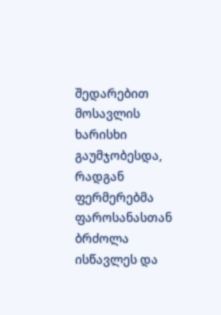შედარებით მოსავლის ხარისხი გაუმჯობესდა, რადგან ფერმერებმა ფაროსანასთან ბრძოლა ისწავლეს და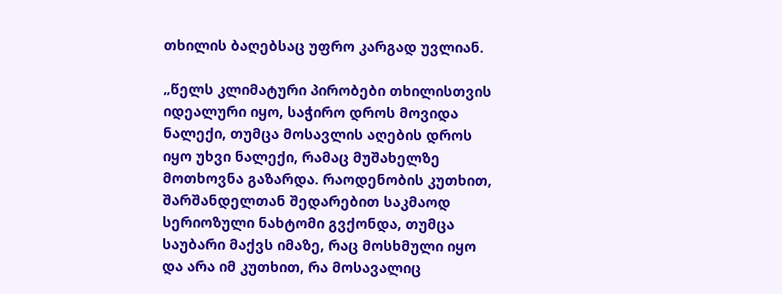თხილის ბაღებსაც უფრო კარგად უვლიან.

„წელს კლიმატური პირობები თხილისთვის იდეალური იყო, საჭირო დროს მოვიდა ნალექი, თუმცა მოსავლის აღების დროს იყო უხვი ნალექი, რამაც მუშახელზე მოთხოვნა გაზარდა. რაოდენობის კუთხით, შარშანდელთან შედარებით საკმაოდ სერიოზული ნახტომი გვქონდა, თუმცა საუბარი მაქვს იმაზე, რაც მოსხმული იყო და არა იმ კუთხით, რა მოსავალიც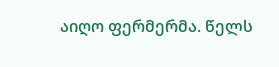აიღო ფერმერმა. წელს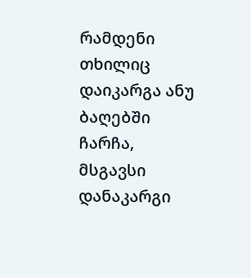რამდენი თხილიც დაიკარგა ანუ ბაღებში ჩარჩა, მსგავსი დანაკარგი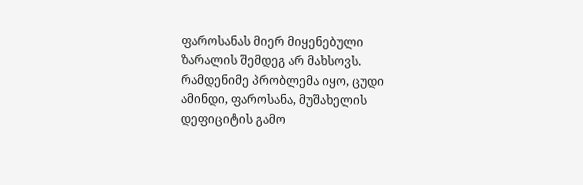ფაროსანას მიერ მიყენებული ზარალის შემდეგ არ მახსოვს. რამდენიმე პრობლემა იყო, ცუდი ამინდი, ფაროსანა, მუშახელის დეფიციტის გამო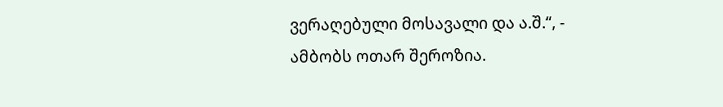ვერაღებული მოსავალი და ა.შ.“, - ამბობს ოთარ შეროზია.